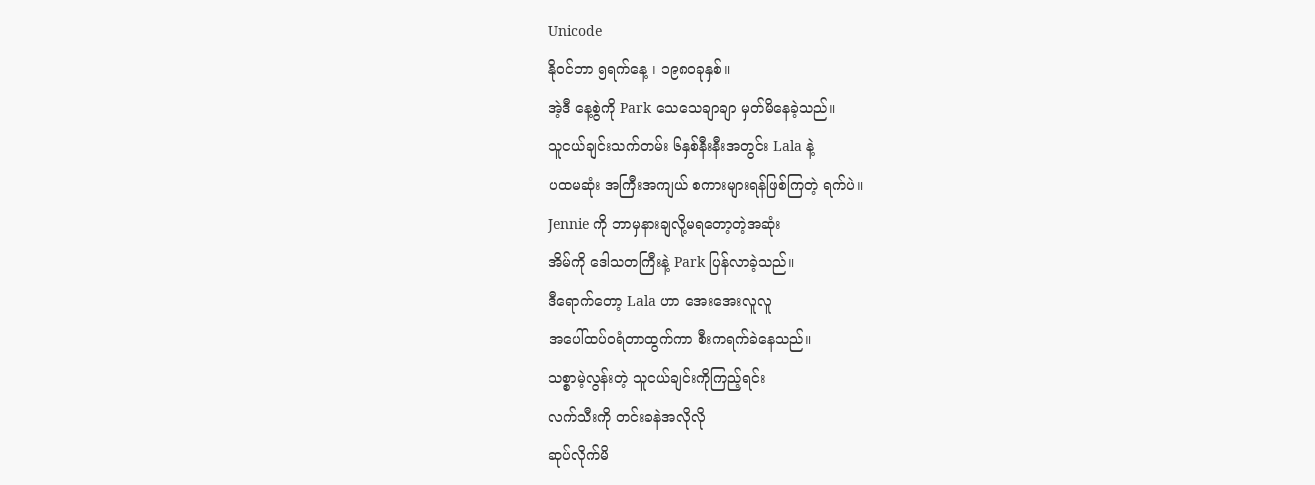Unicode
နိုဝင်ဘာ ၅ရက်နေ့ ၊ ၁၉၈၀ခုနှစ်။
အဲ့ဒီ နေ့စွဲကို Park သေသေချာချာ မှတ်မိနေခဲ့သည်။
သူငယ်ချင်းသက်တမ်း ၆နှစ်နီးနီးအတွင်း Lala နဲ့
ပထမဆုံး အကြီးအကျယ် စကားများရန်ဖြစ်ကြတဲ့ ရက်ပဲ။
Jennie ကို ဘာမှနားချလို့မရတော့တဲ့အဆုံး
အိမ်ကို ဒေါသတကြီးနဲ့ Park ပြန်လာခဲ့သည်။
ဒီရောက်တော့ Lala ဟာ အေးအေးလူလူ
အပေါ်ထပ်ဝရံတာထွက်ကာ စီးကရက်ခဲနေသည်။
သစ္စာမဲ့လွန်းတဲ့ သူငယ်ချင်းကိုကြည့်ရင်း
လက်သီးကို တင်းခနဲအလိုလို
ဆုပ်လိုက်မိ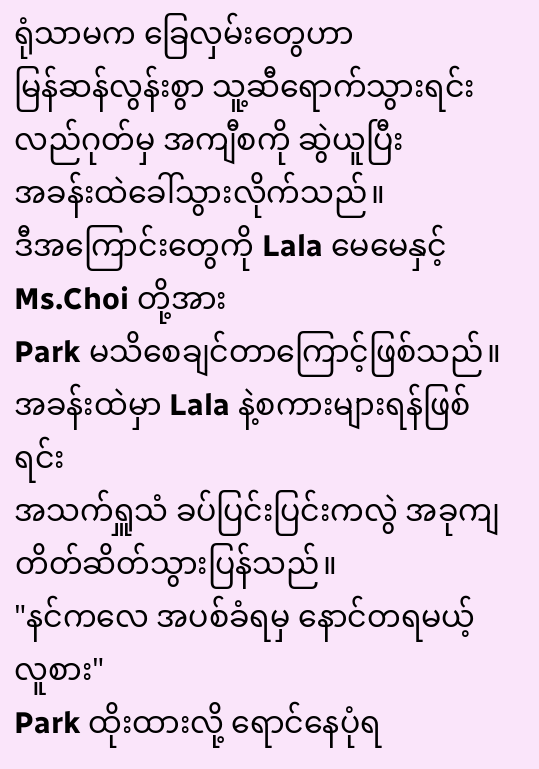ရုံသာမက ခြေလှမ်းတွေဟာ
မြန်ဆန်လွန်းစွာ သူ့ဆီရောက်သွားရင်း
လည်ဂုတ်မှ အကျီစကို ဆွဲယူပြီး
အခန်းထဲခေါ်သွားလိုက်သည်။
ဒီအကြောင်းတွေကို Lala မေမေနှင့်
Ms.Choi တို့အား
Park မသိစေချင်တာကြောင့်ဖြစ်သည်။
အခန်းထဲမှာ Lala နဲ့စကားများရန်ဖြစ်ရင်း
အသက်ရှူသံ ခပ်ပြင်းပြင်းကလွဲ အခုကျ
တိတ်ဆိတ်သွားပြန်သည်။
"နင်ကလေ အပစ်ခံရမှ နောင်တရမယ့် လူစား"
Park ထိုးထားလို့ ရောင်နေပုံရ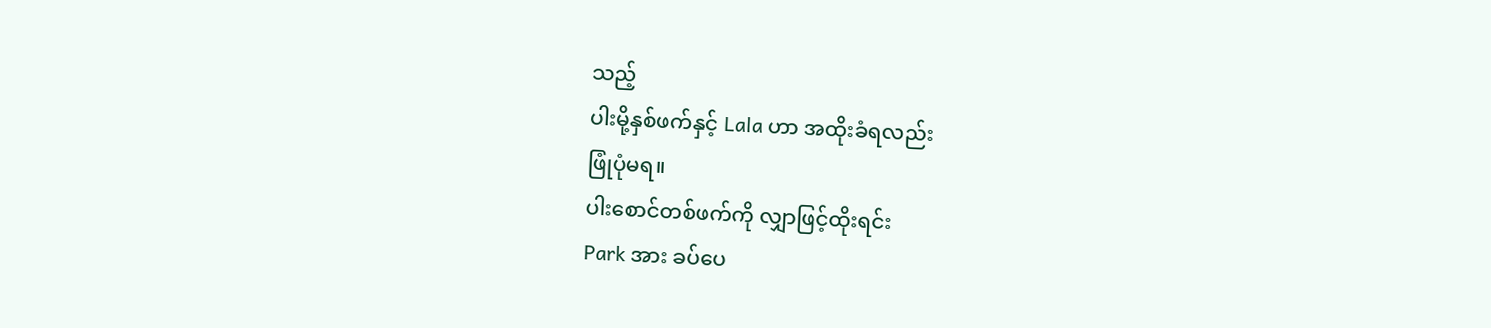သည့်
ပါးမို့နှစ်ဖက်နှင့် Lala ဟာ အထိုးခံရလည်း
ဖြုံပုံမရ။
ပါးစောင်တစ်ဖက်ကို လျှာဖြင့်ထိုးရင်း
Park အား ခပ်ပေ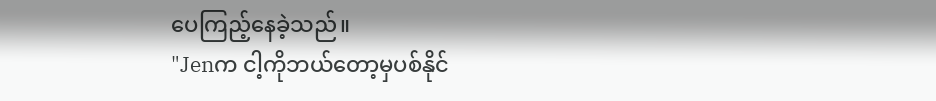ပေကြည့်နေခဲ့သည်။
"Jenက ငါ့ကိုဘယ်တော့မှပစ်နိုင်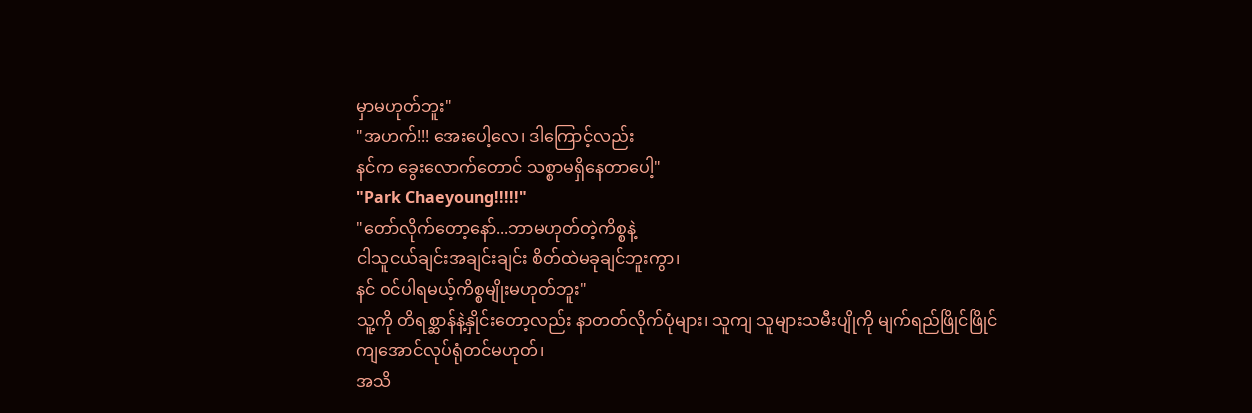မှာမဟုတ်ဘူး"
"အဟက်!!! အေးပေါ့လေ၊ ဒါကြောင့်လည်း
နင်က ခွေးလောက်တောင် သစ္စာမရှိနေတာပေါ့"
"Park Chaeyoung!!!!!"
"တော်လိုက်တော့နော်...ဘာမဟုတ်တဲ့ကိစ္စနဲ့
ငါသူငယ်ချင်းအချင်းချင်း စိတ်ထဲမခုချင်ဘူးကွာ၊
နင် ဝင်ပါရမယ့်ကိစ္စမျိုးမဟုတ်ဘူး"
သူ့ကို တိရစ္ဆာန်နဲ့နှိုင်းတော့လည်း နာတတ်လိုက်ပုံများ၊ သူကျ သူများသမီးပျိုကို မျက်ရည်ဖြိုင်ဖြိုင်ကျအောင်လုပ်ရုံတင်မဟုတ်၊
အသိ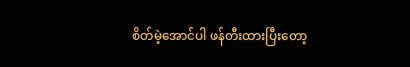စိတ်မဲ့အောင်ပါ ဖန်တီးထားပြီးတော့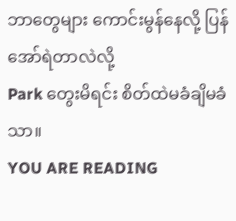ဘာတွေများ ကောင်းမွန်နေလို့ ပြန်အော်ရဲတာလဲလို့
Park တွေးမိရင်း စိတ်ထဲမခံချိမခံသာ။
YOU ARE READING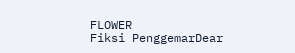FLOWER
Fiksi PenggemarDear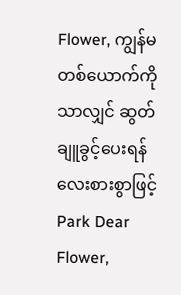Flower, ကျွန်မတစ်ယောက်ကိုသာလျှင် ဆွတ်ချူခွင့်ပေးရန် လေးစားစွာဖြင့် Park Dear Flower,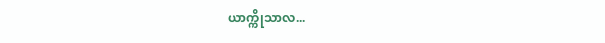ယာက္ကိုသာလ...